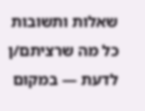שאלות ותשובות
כל מה שרציתם/ן לדעת — במקום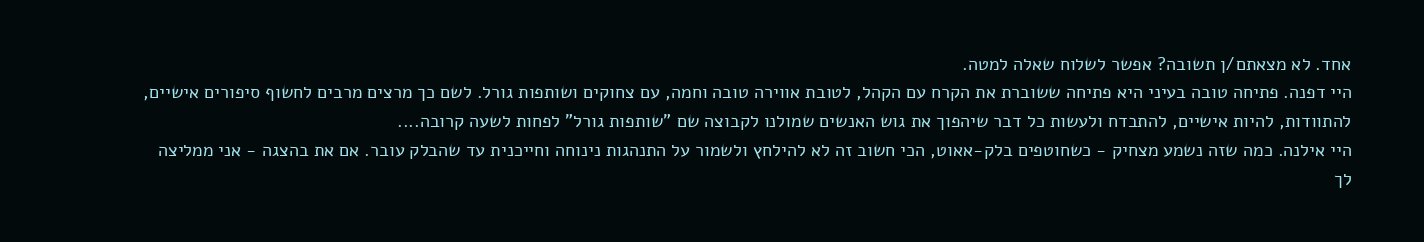אחד. לא מצאתם/ן תשובה? אפשר לשלוח שאלה למטה.
היי דפנה. פתיחה טובה בעיני היא פתיחה ששוברת את הקרח עם הקהל, לטובת אווירה טובה וחמה, עם צחוקים ושותפות גורל. לשם כך מרצים מרבים לחשוף סיפורים אישיים, להתוודות, להיות אישיים, להתבדח ולעשות כל דבר שיהפוך את גוש האנשים שמולנו לקבוצה שם "שותפות גורל" לפחות לשעה קרובה....
היי אילנה. כמה שזה נשמע מצחיק - כשחוטפים בלק-אאוט, הכי חשוב זה לא להילחץ ולשמור על התנהגות נינוחה וחייכנית עד שהבלק עובר. אם את בהצגה - אני ממליצה לך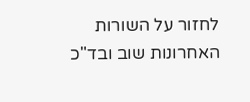לחזור על השורות האחרונות שוב ובד"כ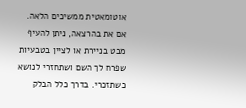אוטומאטית ממשיכים הלאה. אם את בהרצאה, ניתן להעיף מבט בניירת או לציין בטבעיות שפרח לך השם ושתחזרי לנושא כשתזכרי. בדרך כלל הבלק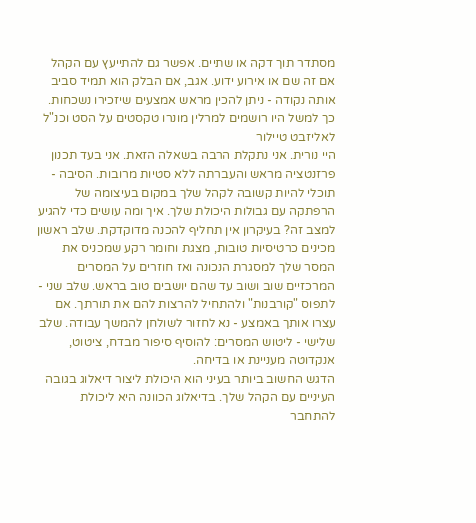מסתדר תוך דקה או שתיים. אפשר גם להתייעץ עם הקהל אם זה שם או אירוע ידוע. אגב, אם הבלק הוא תמיד סביב אותה נקודה - ניתן להכין מראש אמצעים שיזכירו נשכחות. כך למשל היו רושמים למרלין מונרו טקסטים על הסט וכנ"ל לאליזבט טיילור
היי נורית. אני נתקלת הרבה בשאלה הזאת. אני בעד תכנון פרזנטציה מראש והעברתה ללא סטיות מרובות. הסיבה - תוכלי להיות קשובה לקהל שלך במקום בעיצומה של הרפתקה עם גבולות היכולת שלך. איך ומה עושים כדי להגיע למצב זה? בעיקרון אין תחליף להכנה מדוקדקת. שלב ראשון מכינים כרטיסיות טובות, מצגת וחומר רקע שמכניס את המסר שלך למסגרת הנכונה ואז חוזרים על המסרים המרכזיים שוב ושוב עד שהם יושבים טוב בראש. שלב שני - לתפוס "קורבנות" ולהתחיל להרצות להם את תורתך. אם עצרו אותך באמצע - נא לחזור לשולחן להמשך עבודה. שלב שלישי - ליטוש המסרים: להוסיף סיפור מבדח, ציטוט, אנקדוטה מעניינת או בדיחה.
הדגש החשוב ביותר בעיני הוא היכולת ליצור דיאלוג בגובה העיניים עם הקהל שלך. בדיאלוג הכוונה היא ליכולת להתחבר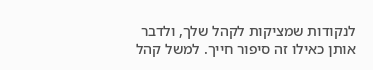לנקודות שמציקות לקהל שלך, ולדבר אותן כאילו זה סיפור חייך. למשל קהל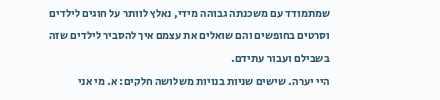שמתמודד עם משכנתה גבוהה מידי, נאלץ לוותר על חוגים לילדים וסרטים בחופשים והם שואלים את עצמם איך להסביר לילדים שזה בשבילם ועבור עתידם.
היי יערה. שישים שניות בנויות משלושה חלקים: א. מי אני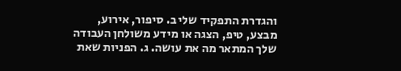והגדרת התפקיד שלי ב. סיפור, אירוע, מבצע, טיפ, הצגה או מידע משולחן העבודה שלך המתאר מה את עושה. ג. הפניות שאת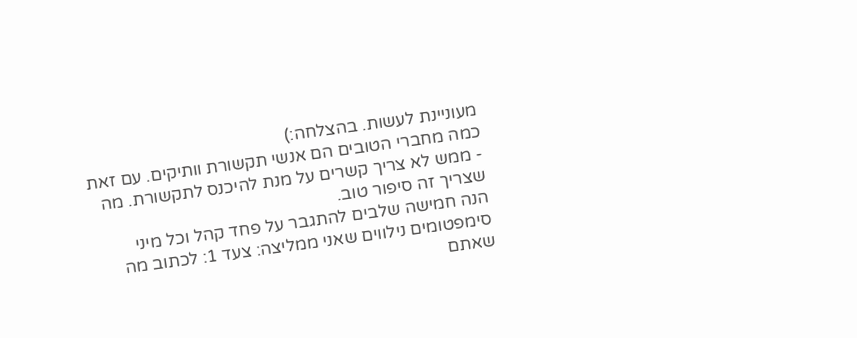מעוניינת לעשות. בהצלחה:)
כמה מחברי הטובים הם אנשי תקשורת וותיקים. עם זאת - ממש לא צריך קשרים על מנת להיכנס לתקשורת. מה שצריך זה סיפור טוב.
הנה חמישה שלבים להתגבר על פחד קהל וכל מיני סימפטומים נילווים שאני ממליצה: צעד 1: לכתוב מה שאתם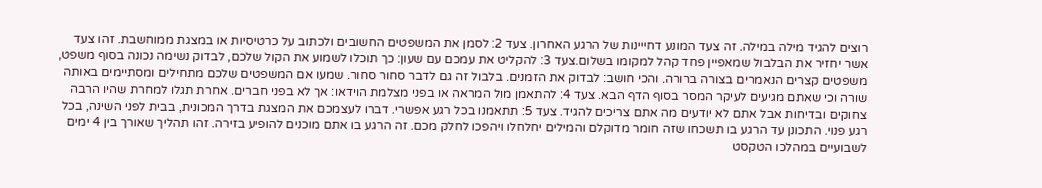רוצים להגיד מילה במילה. זה צעד המונע דחייינות של הרגע האחרון. צעד 2: לסמן את המשפטים החשובים ולכתוב על כרטיסיות או במצגת ממוחשבת. זהו צעד אשר יחזיר את הבלבול שמאפיין פחד קהל למקומו בשלום.צעד 3: להקליט את עמכם עם שעון: כך תוכלו לשמוע את הקול שלכם, לבדוק נשימה נכונה בסוף משפט, משפטים קצרים הנאמרים בצורה ברורה. והכי חושב: לבדוק את הזמנים. בלבול זה גם לדבר סחור סחור. שמעו אם המשפטים שלכם מתחילים ומסתיימים באותה שורה וכי שאתם מגיעים לעיקר המסר בסוף הדף הבא. צעד 4: להתאמן מול המראה או בפני מצלמת הוידאו: אך לא בפני חברים. אחרת תגלו למחרת שהיו הרבה צחוקים ובדיחות אבל אתם לא יודעים מה אתם צריכים להגיד. צעד 5: תתאמנו בכל רגע אפשרי. דברו לעצמכם את המצגת בדרך המכונית, בבית לפני השינה, בכל רגע פנוי. התכונן עד הרגע בו תשכחו שזה חומר מדוקלם והמילים יחלחלו ויהפכו לחלק מכם. זה הרגע בו אתם מוכנים להופיע בזירה. זהו תהליך שאורך בין 4 ימים לשבועיים במהלכו הטקסט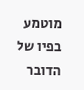מוטמע בפיו של הדובר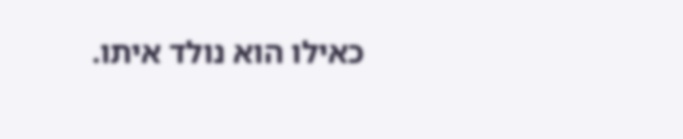כאילו הוא נולד איתו.